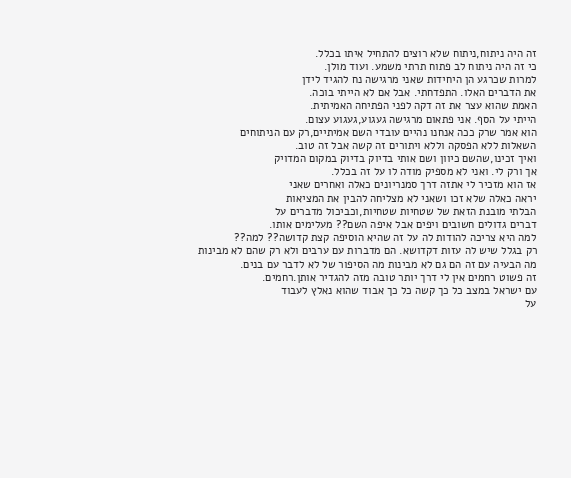זה היה ניתוח,ניתוח שלא רוצים להתחיל איתו בכלל.
כי זה היה ניתוח לב פתוח תרתי משמע. ועוד מולן.
למרות שכרגע הן היחידות שאני מרגישה נח להגיד לידן
את הדברים האלו. התפדחתי. אבל אם לא הייתי בוכה.
האמת שהוא עצר את זה דקה לפני הפתיחה האמיתית.
הייתי על הסף. אני פתאום מרגישה געגוע,געגוע עצום.
הוא אמר שרק ככה אנחנו נהיים עובדי השם אמיתיים,רק עם הניתוחים
השאלות ללא הפסקה וללא ויתורים זה קשה אבל זה טוב.
ואיך זכינו,שהשם כיוון ושם אותי בדיוק בדיוק במקום המדויק
אך ורק לי. ואני לא מספיק מודה לו על זה בכלל.
אז הוא מזכיר לי אתזה דרך סמנריונים כאלה ואחרים שאני
יראה כאלה שלא זכו ושאני לא מצליחה להבין את המציאות
הבלתי מובנת הזאת של שטחיות שטחיות,וכביכול מדברים על
דברים גדולים חשובים ויפים אבל איפה השם?? מעלימים אותו.
למה היא צריכה להודות לה על זה שהיא הוסיפה קצת קדושה?? למה??
רק בגלל שיש לה עזות דקדושא. הם מדברות עם ערבים ולא רק שהם לא מבינות
מה הבעיה עם זה הם גם לא מבינות מה הסיפור של לא לדבר עם בנים.
זה פשוט רחמים אין לי דרך יותר טובה מזה להגדיר אותן.רחמים.
עם ישראל במצב כל כך קשה כל כך אבוד שהוא נאלץ לעבוד
על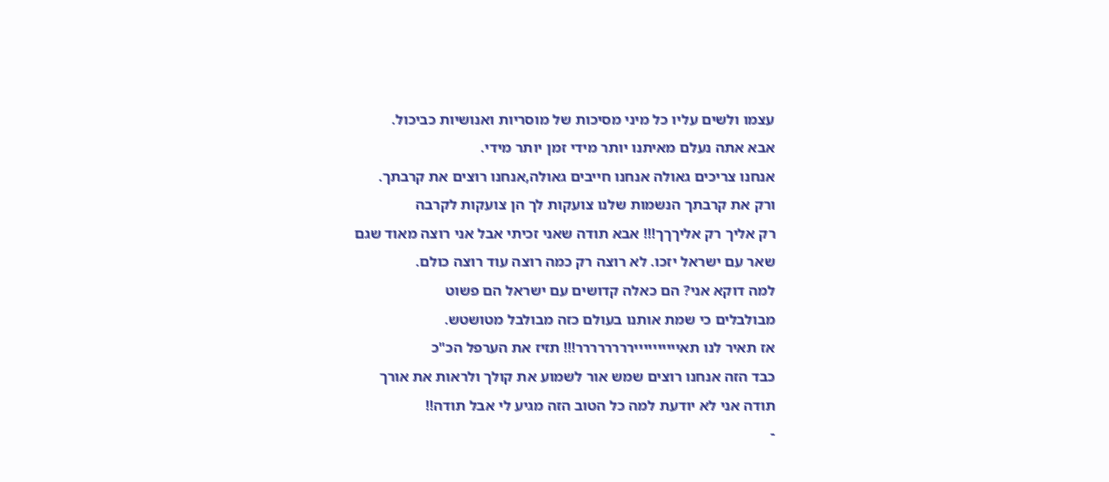עצמו ולשים עליו כל מיני מסיכות של מוסריות ואנושיות כביכול.
אבא אתה נעלם מאיתנו יותר מידי זמן יותר מידי.
אנחנו צריכים גאולה אנחנו חייבים גאולה,אנחנו רוצים את קרבתך.
ורק את קרבתך הנשמות שלנו צועקות לך הן צועקות לקרבה
רק אליך רק אליךךך!!! אבא תודה שאני זכיתי אבל אני רוצה מאוד שגם
שאר עם ישראל יזכו. לא רוצה רק כמה רוצה עוד רוצה כולם.
למה דוקא אני? הם כאלה קדושים עם ישראל הם פשוט
מבולבלים כי שמת אותנו בעולם כזה מבולבל מטושטש.
אז תאיר לנו תאיייייייייירררררררר!!! תזיז את הערפל הכ"כ
כבד הזה אנחנו רוצים שמש אור לשמוע את קולך ולראות את אורך
תודה אני לא יודעת למה כל הטוב הזה מגיע לי אבל תודה!!
-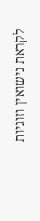לקראת נישואין וזוגיות